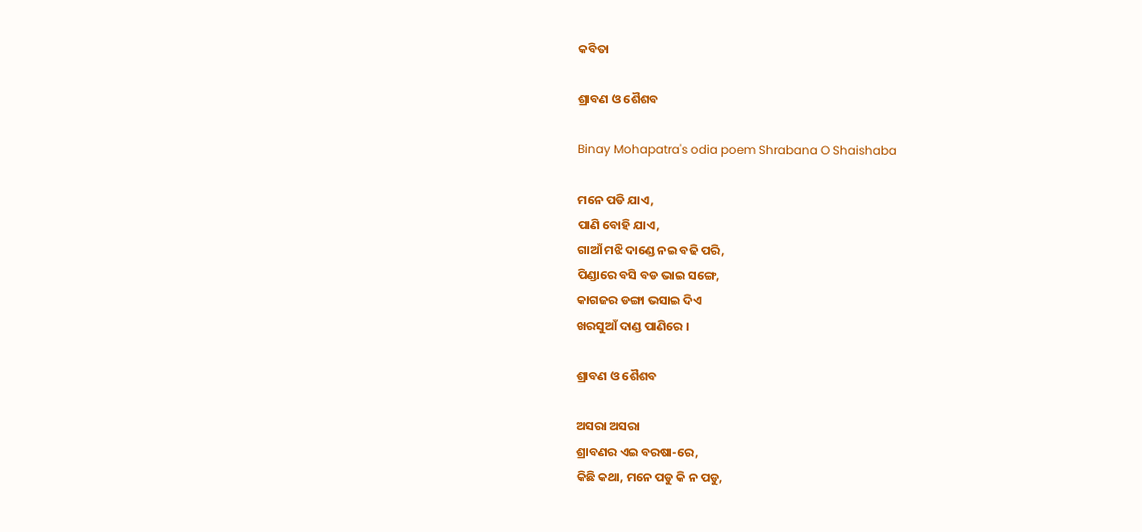କବିତା

ଶ୍ରାବଣ ଓ ଶୈଶବ

Binay Mohapatra's odia poem Shrabana O Shaishaba

ମନେ ପଡି ଯାଏ,
ପାଣି ବୋହି ଯାଏ,
ଗାଆଁ ମଝି ଦାଣ୍ଡେ ନଇ ବଢି ପରି,
ପିଣ୍ଡାରେ ବସି ବଡ ଭାଇ ସଙ୍ଗେ,
କାଗଜର ଡଙ୍ଗା ଭସାଇ ଦିଏ
ଖରସୁଆଁ ଦାଣ୍ଡ ପାଣିରେ ।

ଶ୍ରାବଣ ଓ ଶୈଶବ

ଅସରା ଅସରା
ଶ୍ରାବଣର ଏଇ ବରଷା-ରେ,
କିଛି କଥା, ମନେ ପଡୁ କି ନ ପଡୁ,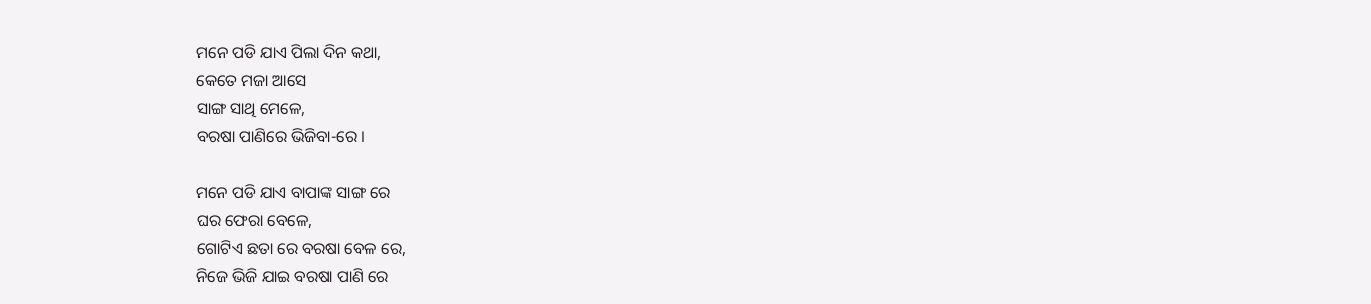ମନେ ପଡି ଯାଏ ପିଲା ଦିନ କଥା,
କେତେ ମଜା ଆସେ
ସାଙ୍ଗ ସାଥି ମେଳେ,
ବରଷା ପାଣିରେ ଭିଜିବା-ରେ ।

ମନେ ପଡି ଯାଏ ବାପାଙ୍କ ସାଙ୍ଗ ରେ
ଘର ଫେରା ବେଳେ,
ଗୋଟିଏ ଛତା ରେ ବରଷା ବେଳ ରେ,
ନିଜେ ଭିଜି ଯାଇ ବରଷା ପାଣି ରେ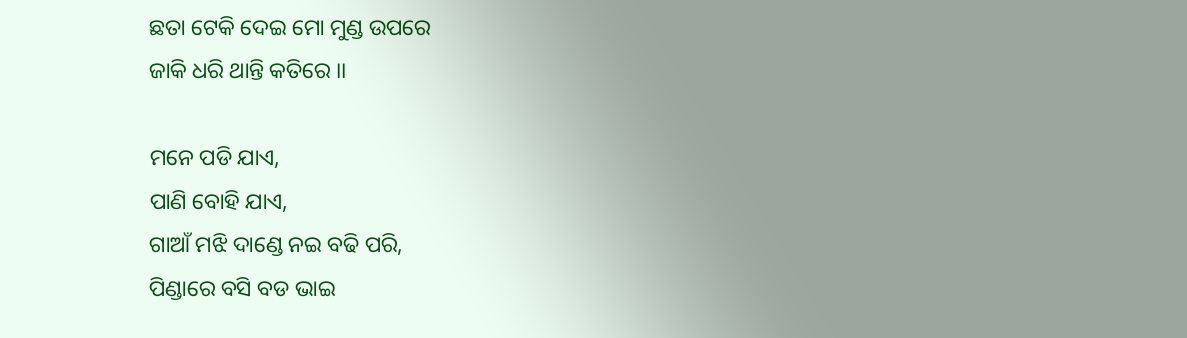ଛତା ଟେକି ଦେଇ ମୋ ମୁଣ୍ଡ ଉପରେ
ଜାକି ଧରି ଥାନ୍ତି କତିରେ ।।

ମନେ ପଡି ଯାଏ,
ପାଣି ବୋହି ଯାଏ,
ଗାଆଁ ମଝି ଦାଣ୍ଡେ ନଇ ବଢି ପରି,
ପିଣ୍ଡାରେ ବସି ବଡ ଭାଇ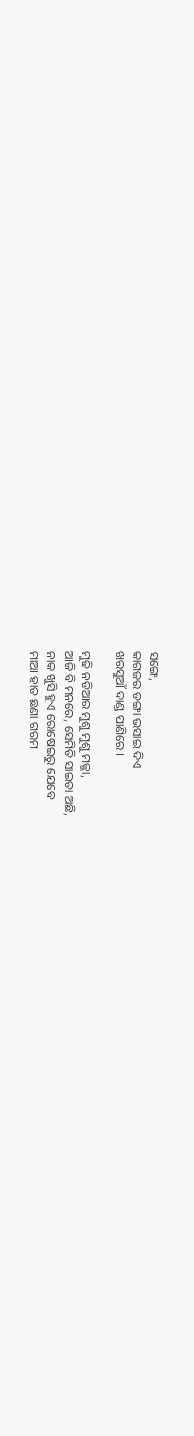ସଙ୍ଗେ,
କାଗଜର ଡଙ୍ଗା ଭସାଇ ଦିଏ
ଖରସୁଆଁ ଦାଣ୍ଡ ପାଣିରେ ।

ମୁଢି ନଡିଆର ମୁଶୁ ମୁଶୁ ମଜ୍ଜା,
ଆଜି ବି ମନରେ, ସେମିତି ସାଇତା ଅଛି,
ନାକ ଖୁସି ହୁଏ ରୋଷେଇରୁ ଯେବେ
ମାଆ ହାତ ଛଣା ଗରମ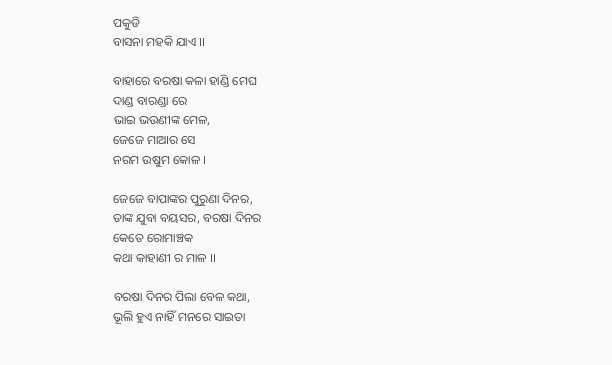ପକୁଡି
ବାସନା ମହକି ଯାଏ ।।

ବାହାରେ ବରଷା କଳା ହାଣ୍ଡି ମେଘ
ଦାଣ୍ଡ ବାରଣ୍ଡା ରେ
ଭାଇ ଭଉଣୀଙ୍କ ମେଳ,
ଜେଜେ ମାଆର ସେ
ନରମ ଉଷୁମ କୋଳ ।

ଜେଜେ ବାପାଙ୍କର ପୁରୁଣା ଦିନର,
ତାଙ୍କ ଯୁବା ବୟସର, ବରଷା ଦିନର
କେତେ ରୋମାଞ୍ଚକ
କଥା କାହାଣୀ ର ମାଳ ।।

ବରଷା ଦିନର ପିଲା ବେଳ କଥା,
ଭୂଲି ହୁଏ ନାହିଁ ମନରେ ସାଇତା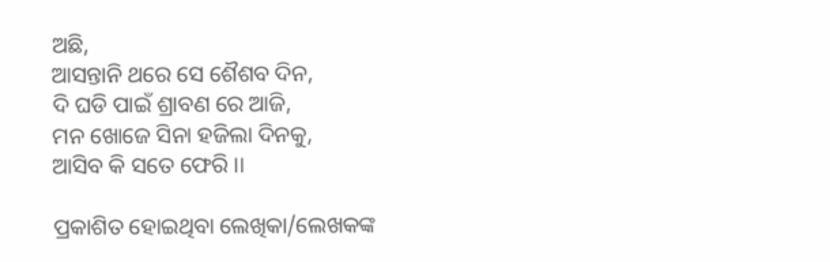ଅଛି,
ଆସନ୍ତାନି ଥରେ ସେ ଶୈଶବ ଦିନ,
ଦି ଘଡି ପାଇଁ ଶ୍ରାବଣ ରେ ଆଜି,
ମନ ଖୋଜେ ସିନା ହଜିଲା ଦିନକୁ,
ଆସିବ କି ସତେ ଫେରି ।।

ପ୍ରକାଶିତ ହୋଇଥିବା ଲେଖିକା/ଲେଖକଙ୍କ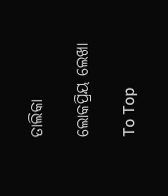ତାଲିକା

ଲୋକପ୍ରିୟ ଲେଖା

To Top